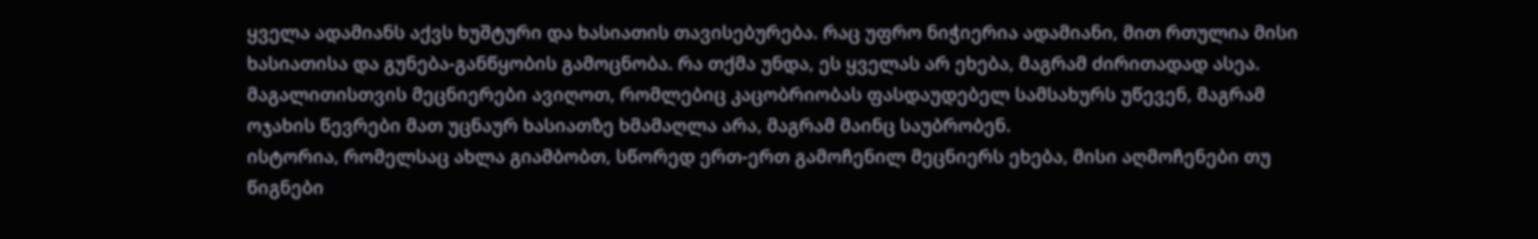ყველა ადამიანს აქვს ხუშტური და ხასიათის თავისებურება. რაც უფრო ნიჭიერია ადამიანი, მით რთულია მისი ხასიათისა და გუნება-განწყობის გამოცნობა. რა თქმა უნდა, ეს ყველას არ ეხება, მაგრამ ძირითადად ასეა. მაგალითისთვის მეცნიერები ავიღოთ, რომლებიც კაცობრიობას ფასდაუდებელ სამსახურს უწევენ, მაგრამ ოჯახის წევრები მათ უცნაურ ხასიათზე ხმამაღლა არა, მაგრამ მაინც საუბრობენ.
ისტორია, რომელსაც ახლა გიამბობთ, სწორედ ერთ-ერთ გამოჩენილ მეცნიერს ეხება, მისი აღმოჩენები თუ წიგნები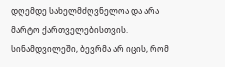დღემდე სახელმძღვნელოა და არა მარტო ქართველებისთვის. სინამდვილეში, ბევრმა არ იცის, რომ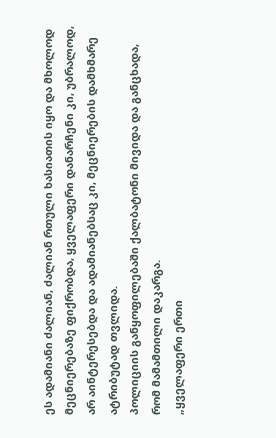ეს ადამიანი ძალიან, ძალიან რთული ხასიათის იყო და მხოლოდ მეცნიერებაზე ფიქრობდა, ყველაფერი დანარჩენი კი, უბრალოდ, არ აინტერესებდა და ადამიანებსაც კი, მეცნიერების დამხმარე ატრიბუტად თვლიდა.
პოლიციის განყოფილებაში ქალბატონი მივიდა და განცხადა, რომ მამამთილი დაკარგა.
„ყველაფერი ერთი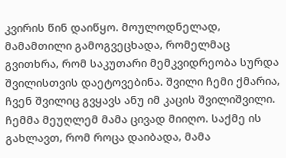კვირის წინ დაიწყო. მოულოდნელად, მამამთილი გამოგვეცხადა, რომელმაც გვითხრა, რომ საკუთარი მემკვიდრეობა სურდა შვილისთვის დაეტოვებინა. შვილი ჩემი ქმარია, ჩვენ შვილიც გვყავს ანუ იმ კაცის შვილიშვილი. ჩემმა მეუღლემ მამა ცივად მიიღო. საქმე ის გახლავთ, რომ როცა დაიბადა, მამა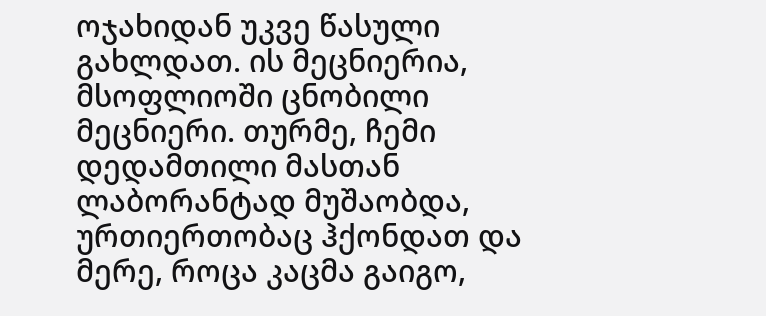ოჯახიდან უკვე წასული გახლდათ. ის მეცნიერია, მსოფლიოში ცნობილი მეცნიერი. თურმე, ჩემი დედამთილი მასთან ლაბორანტად მუშაობდა, ურთიერთობაც ჰქონდათ და მერე, როცა კაცმა გაიგო,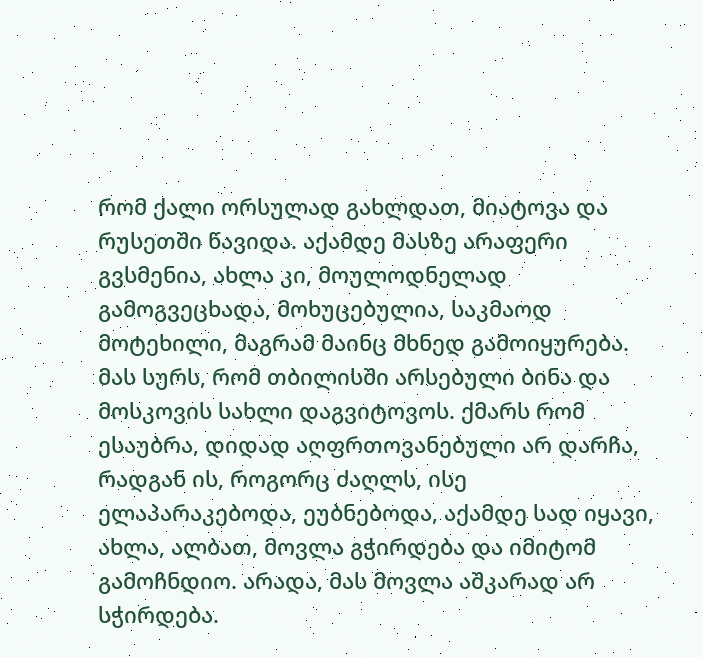რომ ქალი ორსულად გახლდათ, მიატოვა და რუსეთში წავიდა. აქამდე მასზე არაფერი გვსმენია, ახლა კი, მოულოდნელად გამოგვეცხადა, მოხუცებულია, საკმაოდ მოტეხილი, მაგრამ მაინც მხნედ გამოიყურება. მას სურს, რომ თბილისში არსებული ბინა და მოსკოვის სახლი დაგვიტოვოს. ქმარს რომ ესაუბრა, დიდად აღფრთოვანებული არ დარჩა, რადგან ის, როგორც ძაღლს, ისე ელაპარაკებოდა, ეუბნებოდა, აქამდე სად იყავი, ახლა, ალბათ, მოვლა გჭირდება და იმიტომ გამოჩნდიო. არადა, მას მოვლა აშკარად არ სჭირდება.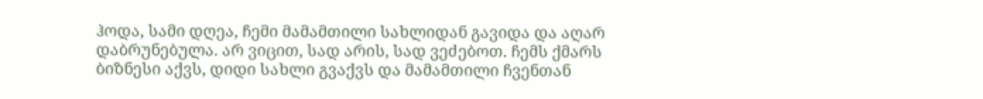ჰოდა, სამი დღეა, ჩემი მამამთილი სახლიდან გავიდა და აღარ დაბრუნებულა. არ ვიცით, სად არის, სად ვეძებოთ. ჩემს ქმარს ბიზნესი აქვს, დიდი სახლი გვაქვს და მამამთილი ჩვენთან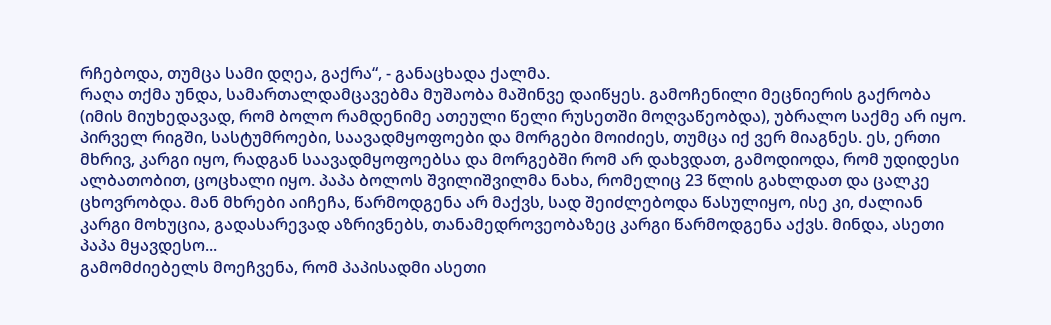რჩებოდა, თუმცა სამი დღეა, გაქრა“, - განაცხადა ქალმა.
რაღა თქმა უნდა, სამართალდამცავებმა მუშაობა მაშინვე დაიწყეს. გამოჩენილი მეცნიერის გაქრობა (იმის მიუხედავად, რომ ბოლო რამდენიმე ათეული წელი რუსეთში მოღვაწეობდა), უბრალო საქმე არ იყო. პირველ რიგში, სასტუმროები, საავადმყოფოები და მორგები მოიძიეს, თუმცა იქ ვერ მიაგნეს. ეს, ერთი მხრივ, კარგი იყო, რადგან საავადმყოფოებსა და მორგებში რომ არ დახვდათ, გამოდიოდა, რომ უდიდესი ალბათობით, ცოცხალი იყო. პაპა ბოლოს შვილიშვილმა ნახა, რომელიც 23 წლის გახლდათ და ცალკე ცხოვრობდა. მან მხრები აიჩეჩა, წარმოდგენა არ მაქვს, სად შეიძლებოდა წასულიყო, ისე კი, ძალიან კარგი მოხუცია, გადასარევად აზრივნებს, თანამედროვეობაზეც კარგი წარმოდგენა აქვს. მინდა, ასეთი პაპა მყავდესო...
გამომძიებელს მოეჩვენა, რომ პაპისადმი ასეთი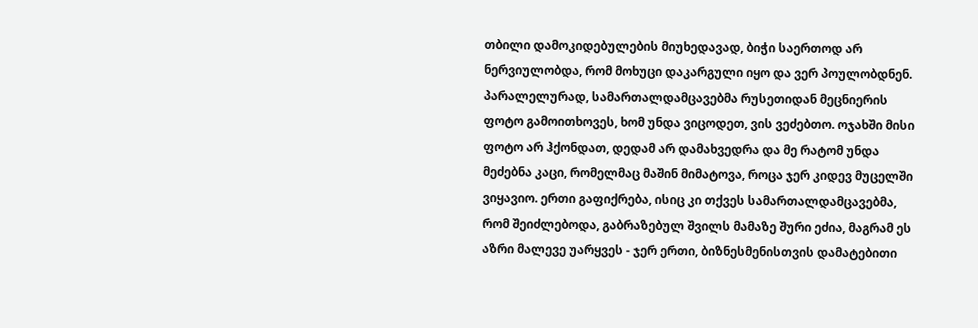თბილი დამოკიდებულების მიუხედავად, ბიჭი საერთოდ არ ნერვიულობდა, რომ მოხუცი დაკარგული იყო და ვერ პოულობდნენ.
პარალელურად, სამართალდამცავებმა რუსეთიდან მეცნიერის ფოტო გამოითხოვეს, ხომ უნდა ვიცოდეთ, ვის ვეძებთო. ოჯახში მისი ფოტო არ ჰქონდათ, დედამ არ დამახვედრა და მე რატომ უნდა მეძებნა კაცი, რომელმაც მაშინ მიმატოვა, როცა ჯერ კიდევ მუცელში ვიყავიო. ერთი გაფიქრება, ისიც კი თქვეს სამართალდამცავებმა, რომ შეიძლებოდა, გაბრაზებულ შვილს მამაზე შური ეძია, მაგრამ ეს აზრი მალევე უარყვეს - ჯერ ერთი, ბიზნესმენისთვის დამატებითი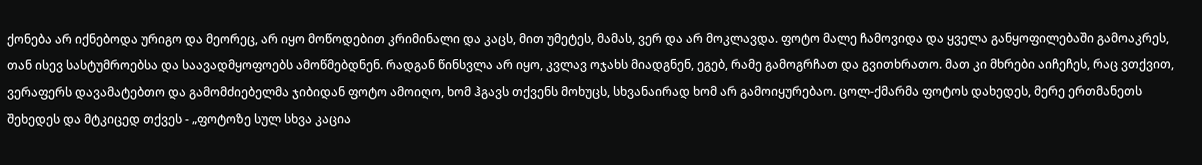ქონება არ იქნებოდა ურიგო და მეორეც, არ იყო მოწოდებით კრიმინალი და კაცს, მით უმეტეს, მამას, ვერ და არ მოკლავდა. ფოტო მალე ჩამოვიდა და ყველა განყოფილებაში გამოაკრეს, თან ისევ სასტუმროებსა და საავადმყოფოებს ამოწმებდნენ. რადგან წინსვლა არ იყო, კვლავ ოჯახს მიადგნენ, ეგებ, რამე გამოგრჩათ და გვითხრათო. მათ კი მხრები აიჩეჩეს, რაც ვთქვით, ვერაფერს დავამატებთო და გამომძიებელმა ჯიბიდან ფოტო ამოიღო, ხომ ჰგავს თქვენს მოხუცს, სხვანაირად ხომ არ გამოიყურებაო. ცოლ-ქმარმა ფოტოს დახედეს, მერე ერთმანეთს შეხედეს და მტკიცედ თქვეს - „ფოტოზე სულ სხვა კაცია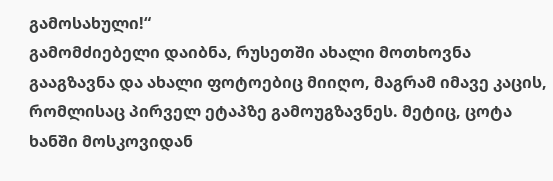გამოსახული!“
გამომძიებელი დაიბნა, რუსეთში ახალი მოთხოვნა გააგზავნა და ახალი ფოტოებიც მიიღო, მაგრამ იმავე კაცის, რომლისაც პირველ ეტაპზე გამოუგზავნეს. მეტიც, ცოტა ხანში მოსკოვიდან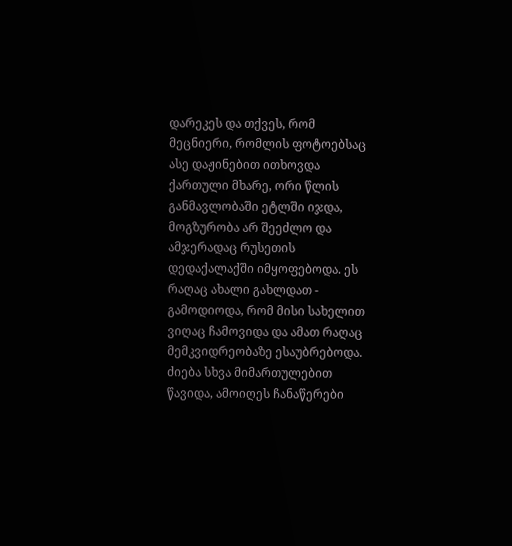დარეკეს და თქვეს, რომ მეცნიერი, რომლის ფოტოებსაც ასე დაჟინებით ითხოვდა ქართული მხარე, ორი წლის განმავლობაში ეტლში იჯდა, მოგზურობა არ შეეძლო და ამჯერადაც რუსეთის დედაქალაქში იმყოფებოდა. ეს რაღაც ახალი გახლდათ - გამოდიოდა, რომ მისი სახელით ვიღაც ჩამოვიდა და ამათ რაღაც მემკვიდრეობაზე ესაუბრებოდა. ძიება სხვა მიმართულებით წავიდა, ამოიღეს ჩანაწერები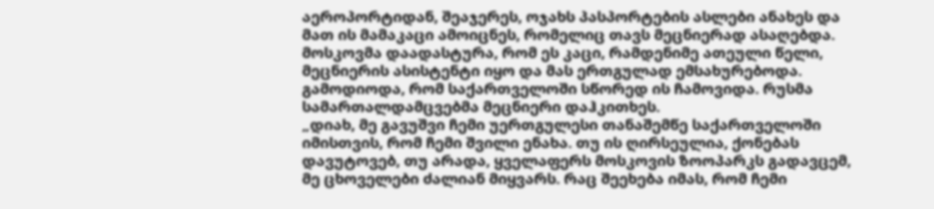აეროპორტიდან, შეაჯერეს, ოჯახს პასპორტების ასლები ანახეს და მათ ის მამაკაცი ამოიცნეს, რომელიც თავს მეცნიერად ასაღებდა. მოსკოვმა დაადასტურა, რომ ეს კაცი, რამდენიმე ათეული წელი, მეცნიერის ასისტენტი იყო და მას ერთგულად ემსახურებოდა. გამოდიოდა, რომ საქართველოში სწორედ ის ჩამოვიდა. რუსმა სამართალდამცვებმა მეცნიერი დაჰკითხეს.
„დიახ, მე გავუშვი ჩემი უერთგულესი თანაშემწე საქართველოში იმისთვის, რომ ჩემი შვილი ენახა. თუ ის ღირსეულია, ქონებას დავუტოვებ, თუ არადა, ყველაფერს მოსკოვის ზოოპარკს გადავცემ, მე ცხოველები ძალიან მიყვარს. რაც შეეხება იმას, რომ ჩემი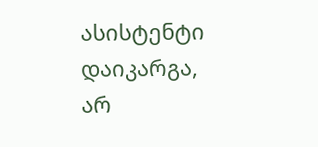ასისტენტი დაიკარგა, არ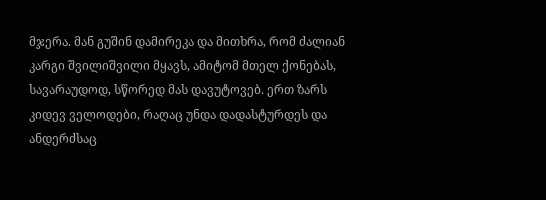მჯერა. მან გუშინ დამირეკა და მითხრა, რომ ძალიან კარგი შვილიშვილი მყავს, ამიტომ მთელ ქონებას, სავარაუდოდ, სწორედ მას დავუტოვებ. ერთ ზარს კიდევ ველოდები, რაღაც უნდა დადასტურდეს და ანდერძსაც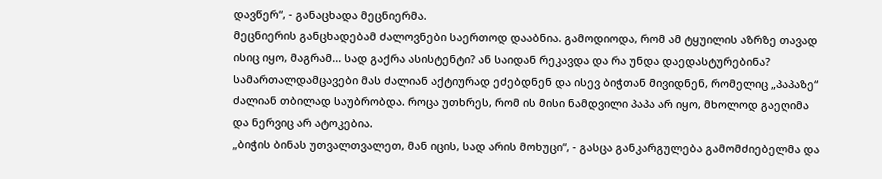დავწერ“, - განაცხადა მეცნიერმა.
მეცნიერის განცხადებამ ძალოვნები საერთოდ დააბნია. გამოდიოდა, რომ ამ ტყუილის აზრზე თავად ისიც იყო, მაგრამ... სად გაქრა ასისტენტი? ან საიდან რეკავდა და რა უნდა დაედასტურებინა? სამართალდამცავები მას ძალიან აქტიურად ეძებდნენ და ისევ ბიჭთან მივიდნენ, რომელიც „პაპაზე“ ძალიან თბილად საუბრობდა. როცა უთხრეს, რომ ის მისი ნამდვილი პაპა არ იყო, მხოლოდ გაეღიმა და ნერვიც არ ატოკებია.
„ბიჭის ბინას უთვალთვალეთ, მან იცის, სად არის მოხუცი“, - გასცა განკარგულება გამომძიებელმა და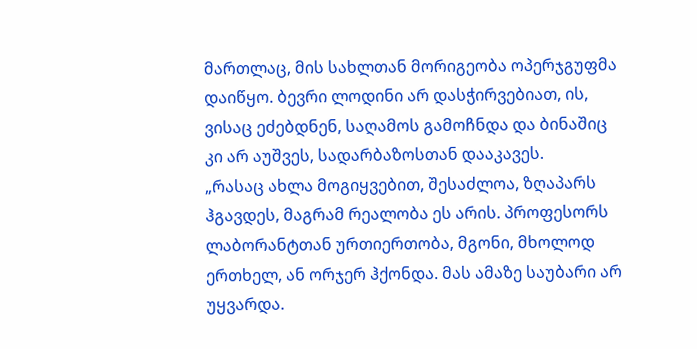მართლაც, მის სახლთან მორიგეობა ოპერჯგუფმა დაიწყო. ბევრი ლოდინი არ დასჭირვებიათ, ის, ვისაც ეძებდნენ, საღამოს გამოჩნდა და ბინაშიც კი არ აუშვეს, სადარბაზოსთან დააკავეს.
„რასაც ახლა მოგიყვებით, შესაძლოა, ზღაპარს ჰგავდეს, მაგრამ რეალობა ეს არის. პროფესორს ლაბორანტთან ურთიერთობა, მგონი, მხოლოდ ერთხელ, ან ორჯერ ჰქონდა. მას ამაზე საუბარი არ უყვარდა.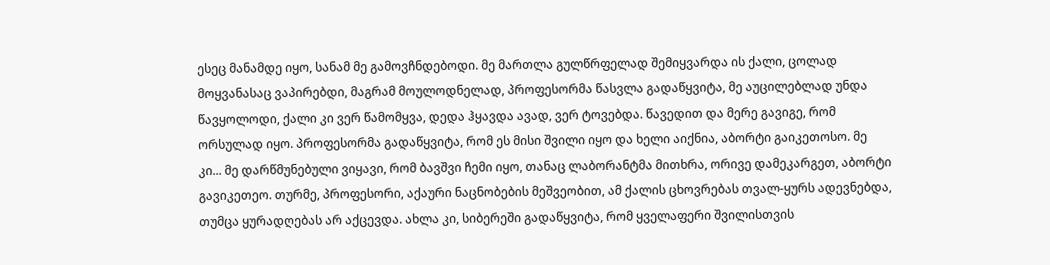ესეც მანამდე იყო, სანამ მე გამოვჩნდებოდი. მე მართლა გულწრფელად შემიყვარდა ის ქალი, ცოლად მოყვანასაც ვაპირებდი, მაგრამ მოულოდნელად, პროფესორმა წასვლა გადაწყვიტა, მე აუცილებლად უნდა წავყოლოდი, ქალი კი ვერ წამომყვა, დედა ჰყავდა ავად, ვერ ტოვებდა. წავედით და მერე გავიგე, რომ ორსულად იყო. პროფესორმა გადაწყვიტა, რომ ეს მისი შვილი იყო და ხელი აიქნია, აბორტი გაიკეთოსო. მე კი... მე დარწმუნებული ვიყავი, რომ ბავშვი ჩემი იყო, თანაც ლაბორანტმა მითხრა, ორივე დამეკარგეთ, აბორტი გავიკეთეო. თურმე, პროფესორი, აქაური ნაცნობების მეშვეობით, ამ ქალის ცხოვრებას თვალ-ყურს ადევნებდა, თუმცა ყურადღებას არ აქცევდა. ახლა კი, სიბერეში გადაწყვიტა, რომ ყველაფერი შვილისთვის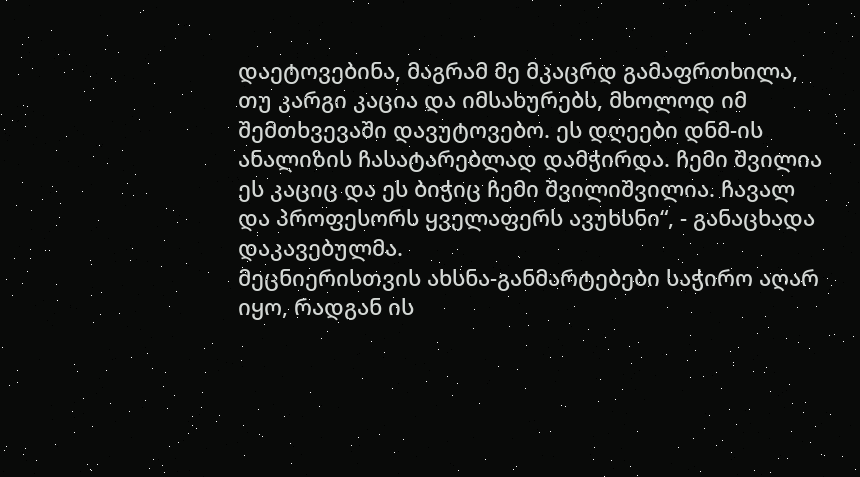დაეტოვებინა, მაგრამ მე მკაცრდ გამაფრთხილა, თუ კარგი კაცია და იმსახურებს, მხოლოდ იმ შემთხვევაში დავუტოვებო. ეს დღეები დნმ-ის ანალიზის ჩასატარებლად დამჭირდა. ჩემი შვილია ეს კაციც და ეს ბიჭიც ჩემი შვილიშვილია. ჩავალ და პროფესორს ყველაფერს ავუხსნი“, - განაცხადა დაკავებულმა.
მეცნიერისთვის ახსნა-განმარტებები საჭირო აღარ იყო, რადგან ის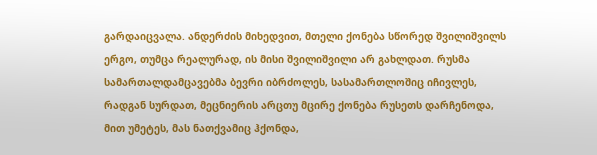გარდაიცვალა. ანდერძის მიხედვით, მთელი ქონება სწორედ შვილიშვილს ერგო, თუმცა რეალურად, ის მისი შვილიშვილი არ გახლდათ. რუსმა სამართალდამცავებმა ბევრი იბრძოლეს, სასამართლოშიც იჩივლეს, რადგან სურდათ, მეცნიერის არცთუ მცირე ქონება რუსეთს დარჩენოდა, მით უმეტეს, მას ნათქვამიც ჰქონდა,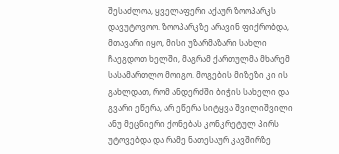შესაძლოა, ყველაფერი აქაურ ზოოპარკს დავუტოვოო. ზოოპარკზე არავინ ფიქრობდა, მთავარი იყო, მისი უზარმაზარი სახლი ჩაეგდოთ ხელში, მაგრამ ქართულმა მხარემ სასამართლო მოიგო. მოგების მიზეზი კი ის გახლდათ, რომ ანდერძში ბიჭის სახელი და გვარი ეწერა, არ ეწერა სიტყვა შვილიშვილი ანუ მეცნიერი ქონებას კონკრეტულ პირს უტოვებდა და რამე ნათესაურ კავშირზე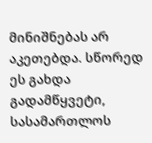მინიშნებას არ აკეთებდა. სწორედ ეს გახდა გადამწყვეტი, სასამართლოს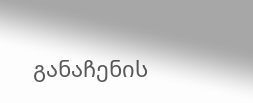განაჩენის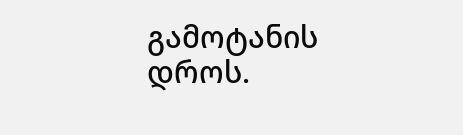გამოტანის დროს.